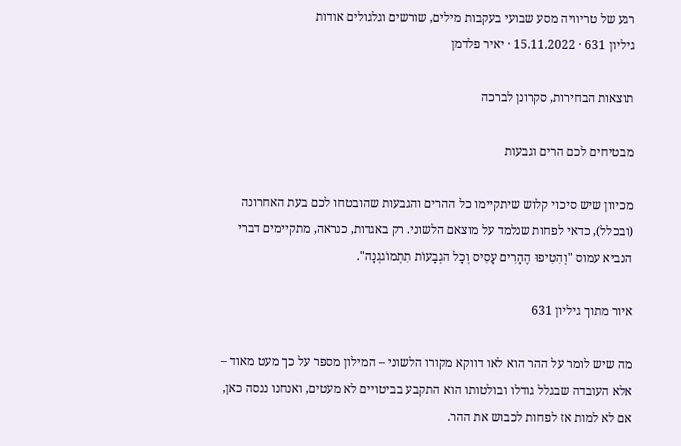רגע של טריוויה מסע שבועי בעקבות מילים, שורשים וגלגולים אודות
גיליון 631 · 15.11.2022 · יאיר פלדמן

תוצאות הבחירות, סקרונן לברכה

מבטיחים לכם הרים וגבעות

מכיוון שיש סיכוי קלוש שיתקיימו כל ההרים והגבעות שהובטחו לכם בעת האחרונה (ובכלל), כדאי לפחות שנלמד על מוצאם הלשוני. רק באגדות, כנראה, מתקיימים דברי הנביא עמוס "וְהִטִיפוּ הֶהָרִים עָסִיס וְכָל הגְבָעוֹת תִתְמוֹגגְנָה".

איור מתוך גיליון 631

מה שיש לומר על ההר הוא לאו דווקא מקורו הלשוני – המילון מספר על כך מעט מאוד – אלא העובדה שבגלל גודלו ובולטותו הוא התקבע בביטויים לא מעטים, ואנחנו ננסה כאן, אם לא למות אז לפחות לכבוש את ההר.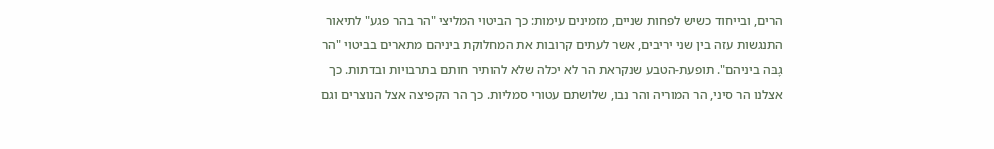הרים, ובייחוד כשיש לפחות שניים, מזמינים עימות: כך הביטוי המליצי "הר בהר פגע" לתיאור התנגשות עזה בין שני יריבים, אשר לעתים קרובות את המחלוקת ביניהם מתארים בביטוי "הר גָבּה ביניהם". תופעת-הטבע שנקראת הר לא יכלה שלא להותיר חותם בתרבויות ובדתות. כך אצלנו הר סיני, הר המוריה והר נבו, שלושתם עטורי סמליות. כך הר הקפיצה אצל הנוצרים וגם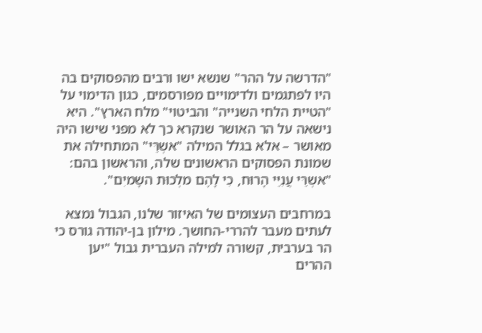"הדרשה על ההר" שנשא ישו ורבים מהפסוקים בה היו לפתגמים ולדימויים מפורסמים, כגון הדימוי על "הטיית הלחי השנייה" והביטוי" מלח הארץ". היא נישאה על הר האושר שנקרא כך לא מפני שישו היה מאושר – אלא בגלל המילה "אשְרֵּי" המתחילה את שמונת הפסוקים הראשונים שלה, והראשון בהם: "אשְרֵּי עֲנִיֵּי הָרוּח, כִי לָהֶם מלְכוּת השָמיִם".

במרחבים העצומים של האיזור שלנו, הגבול נמצא לעתים מעבר להררי-החושך. מילון בן-יהודה גורס כי הר בערבית, קשורה למילה העברית גבול "יען ההרים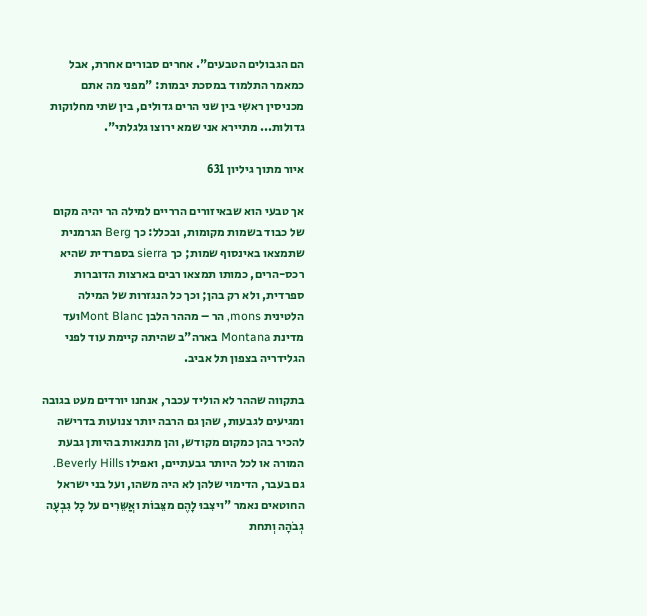הם הגבולים הטבעים". אחרים סבורים אחרת, אבל כמאמר התלמוד במסכת יבמות: "מפני מה אתם מכניסין ראשִי בין שני הרים גדולים, בין שתי מחלוקות גדולות... מתיירא אני שמא ירוצו גלגלתי".

איור מתוך גיליון 631

אך טבעי הוא שבאיזורים הרריים למילה הר יהיה מקום של כבוד בשמות מקומות, ובכלל: כך Berg הגרמנית שתמצאו באינסוף שמות; כך sierra בספרדית שהיא רכס-הרים, כמותו תמצאו רבים בארצות הדוברות ספרדית, ולא רק בהן; וכך כל הנגזרות של המילה הלטינית mons, הר – מההר הלבן Mont Blancועד מדינת Montana בארה"ב שהיתה קיימת עוד לפני הגלידריה בצפון תל אביב.

בתקווה שההר לא הוליד עכבר, אנחנו יורדים מעט בגובה ומגיעים לגבעות, שהן גם הרבה יותר צנועות בדרישה להכיר בהן כמקום מקודש, והן מתנאות בהיותן גבעת המורה או לכל היותר גבעתיים, ואפילו Beverly Hills. גם בעבר, הדימוי שלהן לא היה משהו, ועל בני ישראל החוטאים נאמר "ויצִבוּ לָהֶם מצֵּבוֹת ואֲשֵּרִים על כָל גִבְעָה גְבֹהָה וְתחת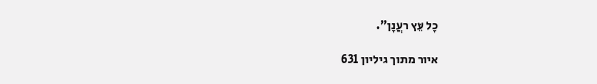כָל עֵּץ רעֲנָן".

איור מתוך גיליון 631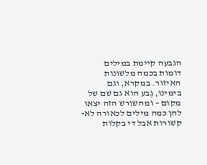הגבעה קיימת במילים דומות בכמה מלשונות האיזור. במקרא, וגם בימינו, גֶבע הוא גם שם של מקום – ומהשורש הזה יצאו להן כמה מילים לכאורה לא-קשורות אבל די בקלות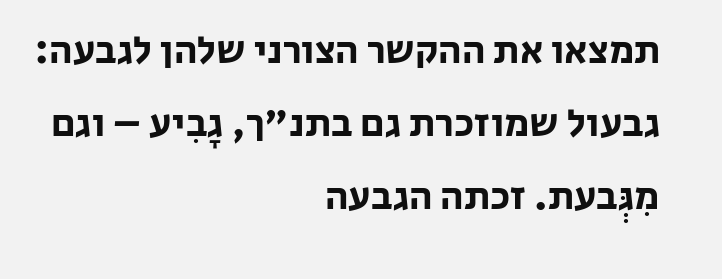תמצאו את ההקשר הצורני שלהן לגבעה: גבעול שמוזכרת גם בתנ"ך, גָבִיע – וגם מִגְּבעת. זכתה הגבעה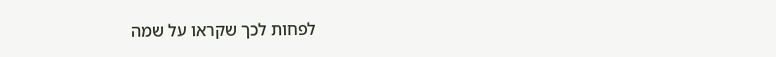לפחות לכך שקראו על שמה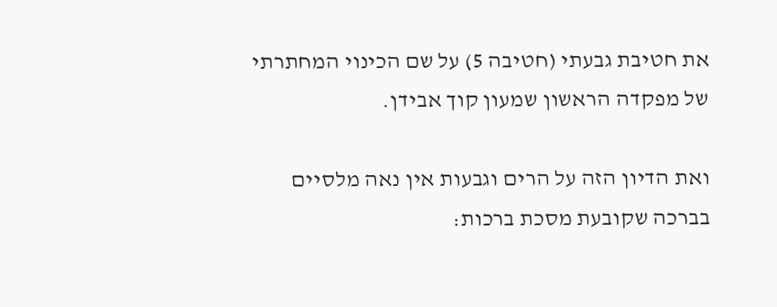את חטיבת גבעתי (חטיבה 5) על שם הכינוי המחתרתי של מפקדה הראשון שמעון קוך אבידן.

ואת הדיון הזה על הרים וגבעות אין נאה מלסיים בברכה שקובעת מסכת ברכות: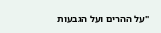"על ההרים ועל הגבעות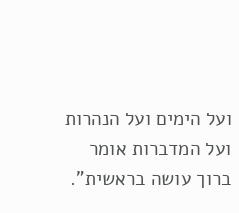ועל הימים ועל הנהרות ועל המדברות אומר ברוך עושה בראשית".